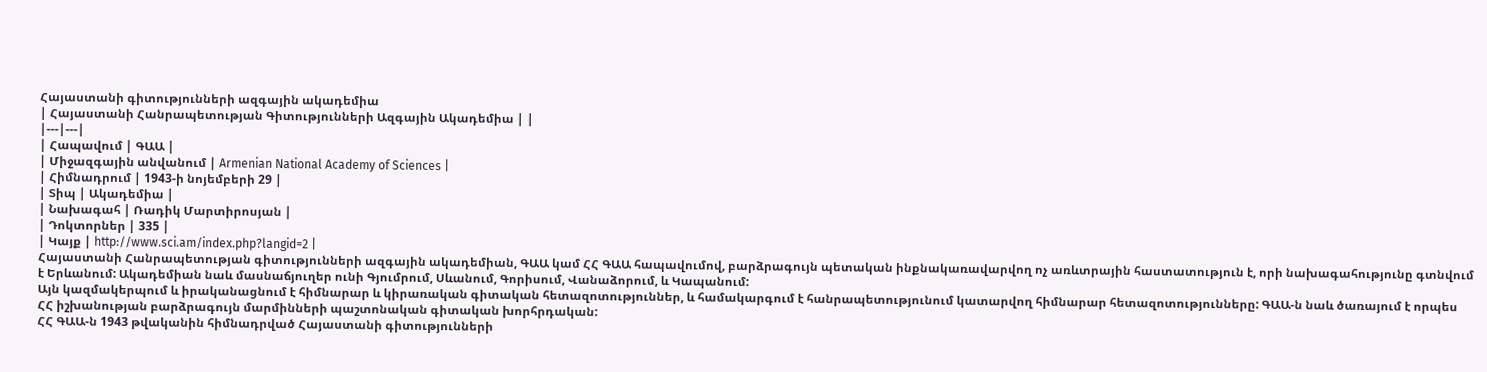Հայաստանի գիտությունների ազգային ակադեմիա
| Հայաստանի Հանրապետության Գիտությունների Ազգային Ակադեմիա | |
|---|---|
| Հապավում | ԳԱԱ |
| Միջազգային անվանում | Armenian National Academy of Sciences |
| Հիմնադրում | 1943-ի նոյեմբերի 29 |
| Տիպ | Ակադեմիա |
| Նախագահ | Ռադիկ Մարտիրոսյան |
| Դոկտորներ | 335 |
| Կայք | http://www.sci.am/index.php?langid=2 |
Հայաստանի Հանրապետության գիտությունների ազգային ակադեմիան, ԳԱԱ կամ ՀՀ ԳԱԱ հապավումով, բարձրագույն պետական ինքնակառավարվող ոչ առևտրային հաստատություն է, որի նախագահությունը գտնվում է Երևանում: Ակադեմիան նաև մասնաճյուղեր ունի Գյումրում, Սևանում, Գորիսում, Վանաձորում, և Կապանում:
Այն կազմակերպում և իրականացնում է հիմնարար և կիրառական գիտական հետազոտություններ, և համակարգում է հանրապետությունում կատարվող հիմնարար հետազոտությունները: ԳԱԱ-ն նաև ծառայում է որպես ՀՀ իշխանության բարձրագույն մարմինների պաշտոնական գիտական խորհրդական:
ՀՀ ԳԱԱ-ն 1943 թվականին հիմնադրված Հայաստանի գիտությունների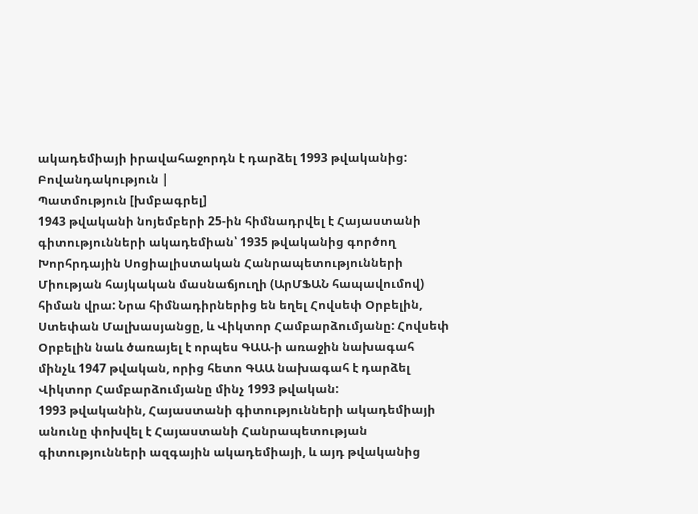ակադեմիայի իրավահաջորդն է դարձել 1993 թվականից:
Բովանդակություն |
Պատմություն [խմբագրել]
1943 թվականի նոյեմբերի 25-ին հիմնադրվել է Հայաստանի գիտությունների ակադեմիան՝ 1935 թվականից գործող Խորհրդային Սոցիալիստական Հանրապետությունների Միության հայկական մասնաճյուղի (ԱրՄՖԱՆ հապավումով) հիման վրա: Նրա հիմնադիրներից են եղել Հովսեփ Օրբելին, Ստեփան Մալխասյանցը, և Վիկտոր Համբարձումյանը: Հովսեփ Օրբելին նաև ծառայել է որպես ԳԱԱ-ի առաջին նախագահ մինչև 1947 թվական, որից հետո ԳԱԱ նախագահ է դարձել Վիկտոր Համբարձումյանը մինչ 1993 թվական:
1993 թվականին, Հայաստանի գիտությունների ակադեմիայի անունը փոխվել է Հայաստանի Հանրապետության գիտությունների ազգային ակադեմիայի, և այդ թվականից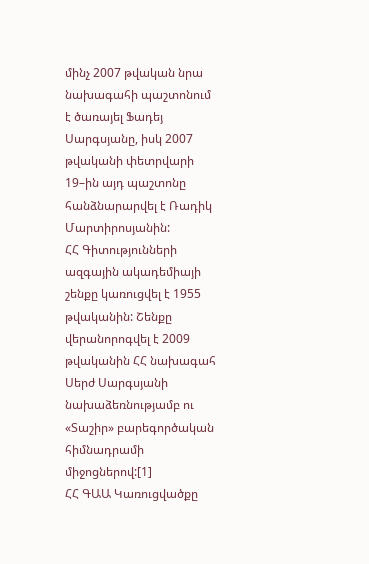մինչ 2007 թվական նրա նախագահի պաշտոնում է ծառայել Ֆադեյ Սարգսյանը, իսկ 2007 թվականի փետրվարի 19–ին այդ պաշտոնը հանձնարարվել է Ռադիկ Մարտիրոսյանին:
ՀՀ Գիտությունների ազգային ակադեմիայի շենքը կառուցվել է 1955 թվականին: Շենքը վերանորոգվել է 2009 թվականին ՀՀ նախագահ Սերժ Սարգսյանի նախաձեռնությամբ ու «Տաշիր» բարեգործական հիմնադրամի միջոցներով:[1]
ՀՀ ԳԱԱ Կառուցվածքը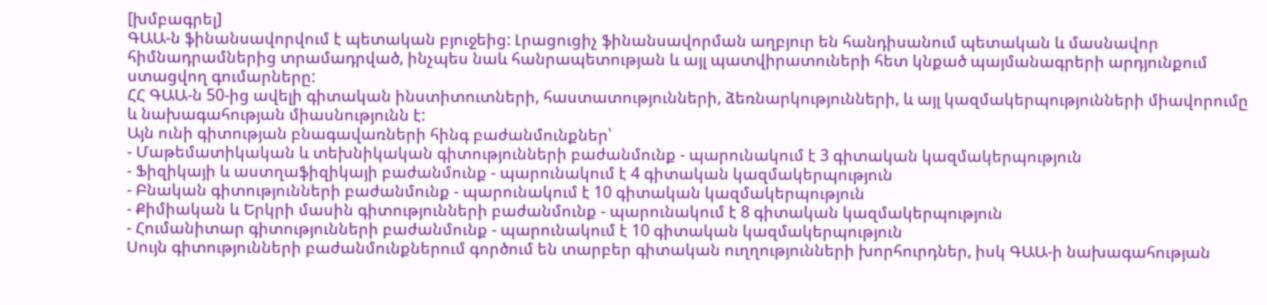[խմբագրել]
ԳԱԱ-ն ֆինանսավորվում է պետական բյուջեից: Լրացուցիչ ֆինանսավորման աղբյուր են հանդիսանում պետական և մասնավոր հիմնադրամներից տրամադրված, ինչպես նաև հանրապետության և այլ պատվիրատուների հետ կնքած պայմանագրերի արդյունքում ստացվող գումարները:
ՀՀ ԳԱԱ-ն 50-ից ավելի գիտական ինստիտուտների, հաստատությունների, ձեռնարկությունների, և այլ կազմակերպությունների միավորումը և նախագահության միասնությունն է:
Այն ունի գիտության բնագավառների հինգ բաժանմունքներ՝
- Մաթեմատիկական և տեխնիկական գիտությունների բաժանմունք - պարունակում է 3 գիտական կազմակերպություն
- Ֆիզիկայի և աստղաֆիզիկայի բաժանմունք - պարունակում է 4 գիտական կազմակերպություն
- Բնական գիտությունների բաժանմունք - պարունակում է 10 գիտական կազմակերպություն
- Քիմիական և Երկրի մասին գիտությունների բաժանմունք - պարունակում է 8 գիտական կազմակերպություն
- Հումանիտար գիտությունների բաժանմունք - պարունակում է 10 գիտական կազմակերպություն
Սույն գիտությունների բաժանմունքներում գործում են տարբեր գիտական ուղղությունների խորհուրդներ, իսկ ԳԱԱ-ի նախագահության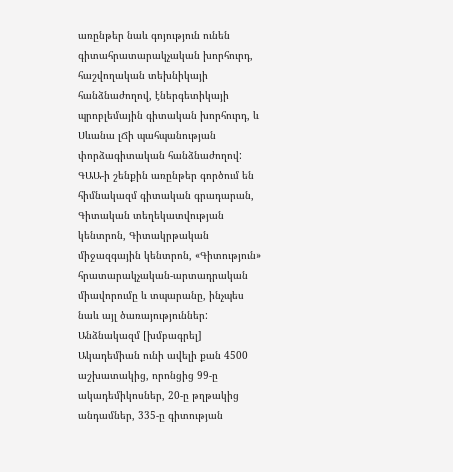առընթեր նաև գոյություն ունեն գիտահրատարակչական խորհուրդ, հաշվողական տեխնիկայի հանձնաժողով, էներգետիկայի պրոբլեմային գիտական խորհուրդ, և Սևանա լՃի պահպանության փորձագիտական հանձնաժողով:
ԳԱԱ-ի շենքին առընթեր գործում են հիմնակազմ գիտական գրադարան, Գիտական տեղեկատվության կենտրոն, Գիտակրթական միջազգային կենտրոն, «Գիտություն» հրատարակչական-արտադրական միավորումը և տպարանը, ինչպես նաև այլ ծառայություններ:
Անձնակազմ [խմբագրել]
Ակադեմիան ունի ավելի քան 4500 աշխատակից, որոնցից 99-ը ակադեմիկոսներ, 20-ը թղթակից անդամներ, 335-ը գիտության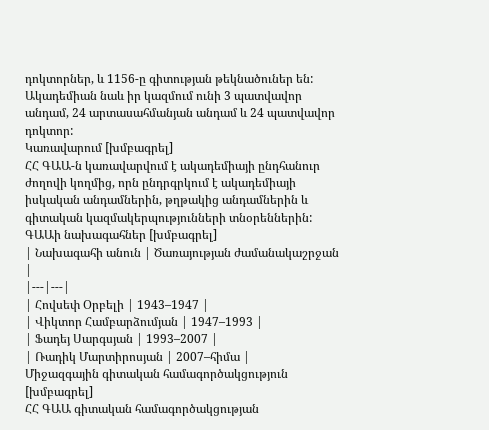դոկտորներ, և 1156-ը գիտության թեկնածուներ են: Ակադեմիան նաև իր կազմում ունի 3 պատվավոր անդամ, 24 արտասահմանյան անդամ և 24 պատվավոր դոկտոր:
Կառավարում [խմբագրել]
ՀՀ ԳԱԱ-ն կառավարվում է ակադեմիայի ընդհանուր ժողովի կողմից, որն ընդրգրկում է ակադեմիայի իսկական անդամներին, թղթակից անդամներին և գիտական կազմակերպությունների տնօրեններին:
ԳԱԱի նախագահներ [խմբագրել]
| Նախագահի անուն | Ծառայության ժամանակաշրջան |
|---|---|
| Հովսեփ Օրբելի | 1943–1947 |
| Վիկտոր Համբարձումյան | 1947–1993 |
| Ֆադեյ Սարգսյան | 1993–2007 |
| Ռադիկ Մարտիրոսյան | 2007–հիմա |
Միջազգային գիտական համագործակցություն [խմբագրել]
ՀՀ ԳԱԱ գիտական համագործակցության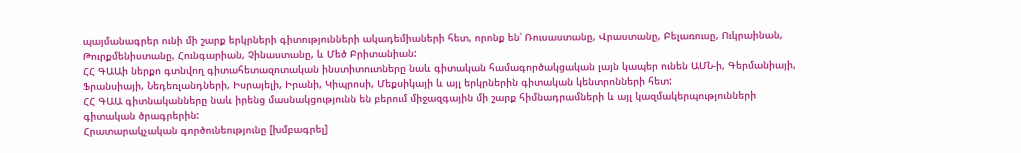պայմանագրեր ունի մի շարք երկրների գիտությունների ակադեմիաների հետ, որոնք են՝ Ռուսաստանը, Վրաստանը, Բելառուսը, Ուկրաինան, Թուրքմենիստանը, Հունգարիան, Չինաստանը, և Մեծ Բրիտանիան:
ՀՀ ԳԱԱի ներքո գտնվող գիտահետազոտական ինստիտուտները նաև գիտական համագործակցական լայն կապեր ունեն ԱՄՆ-ի, Գերմանիայի, Ֆրանսիայի, Նեդեռլանդների, Իսրայելի, Իրանի, Կիպրոսի, Մեքսիկայի և այլ երկրներին գիտական կենտրոնների հետ:
ՀՀ ԳԱԱ գիտնականները նաև իրենց մասնակցությունն են բերում միջազգային մի շարք հիմնադրամների և այլ կազմակերպությունների գիտական ծրագրերին:
Հրատարակչական գործունեությունը [խմբագրել]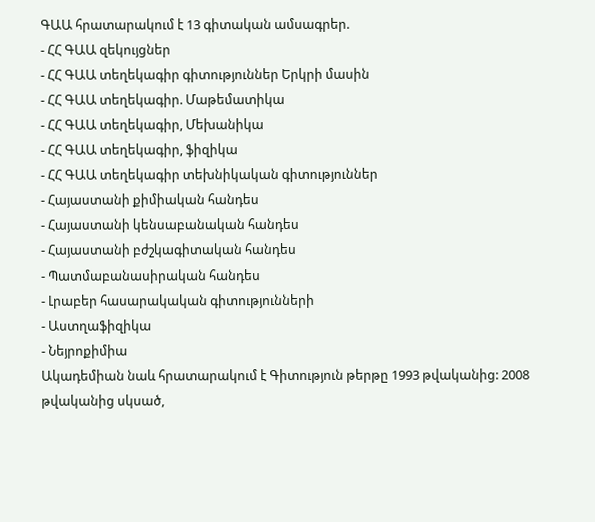ԳԱԱ հրատարակում է 13 գիտական ամսագրեր.
- ՀՀ ԳԱԱ զեկույցներ
- ՀՀ ԳԱԱ տեղեկագիր գիտություններ Երկրի մասին
- ՀՀ ԳԱԱ տեղեկագիր. Մաթեմատիկա
- ՀՀ ԳԱԱ տեղեկագիր, Մեխանիկա
- ՀՀ ԳԱԱ տեղեկագիր, ֆիզիկա
- ՀՀ ԳԱԱ տեղեկագիր տեխնիկական գիտություններ
- Հայաստանի քիմիական հանդես
- Հայաստանի կենսաբանական հանդես
- Հայաստանի բժշկագիտական հանդես
- Պատմաբանասիրական հանդես
- Լրաբեր հասարակական գիտությունների
- Աստղաֆիզիկա
- Նեյրոքիմիա
Ակադեմիան նաև հրատարակում է Գիտություն թերթը 1993 թվականից: 2008 թվականից սկսած,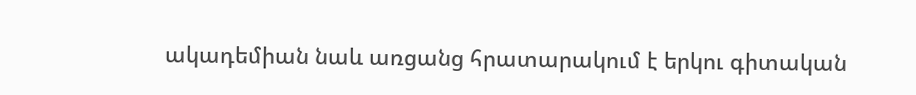ակադեմիան նաև առցանց հրատարակում է երկու գիտական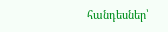հանդեսներ՝